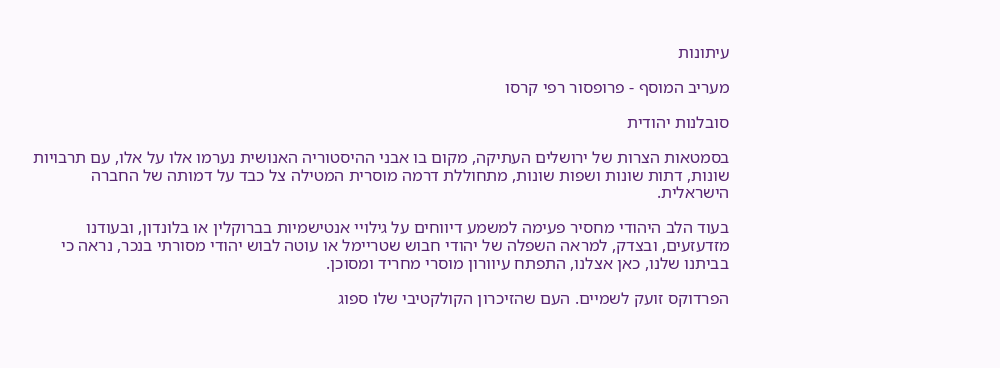עיתונות

מעריב המוסף - פרופסור רפי קרסו

סובלנות יהודית

בסמטאות הצרות של ירושלים העתיקה, מקום בו אבני ההיסטוריה האנושית נערמו אלו על אלו, עם תרבויות שונות, דתות שונות ושפות שונות, מתחוללת דרמה מוסרית המטילה צל כבד על דמותה של החברה הישראלית.

בעוד הלב היהודי מחסיר פעימה למשמע דיווחים על גילויי אנטישמיות בברוקלין או בלונדון, ובעודנו מזדעזעים, ובצדק, למראה השפלה של יהודי חבוש שטריימל או עוטה לבוש יהודי מסורתי בנכר, נראה כי בביתנו שלנו, כאן אצלנו, התפתח עיוורון מוסרי מחריד ומסוכן.

הפרדוקס זועק לשמיים. העם שהזיכרון הקולקטיבי שלו ספוג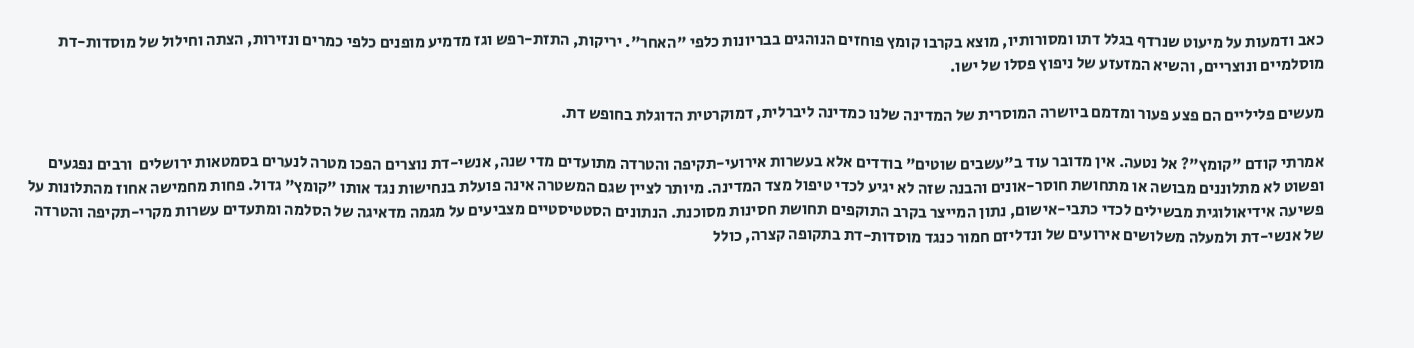כאב ודמעות על מיעוט שנרדף בגלל דתו ומסורותיו, מוצא בקרבו קומץ פוחזים הנוהגים בבריונות כלפי "האחר". יריקות, התזת-רפש וגז מדמיע מופנים כלפי כמרים ונזירות, הצתה וחילול של מוסדות-דת מוסלמיים ונוצריים, והשיא המזעזע של ניפוץ פסלו של ישו.

מעשים פליליים הם פצע פעור ומדמם ביושרה המוסרית של המדינה שלנו כמדינה ליברלית, דמוקרטית הדוגלת בחופש דת.

אמרתי קודם "קומץ"? אל נטעה. אין מדובר עוד ב"עשבים שוטים" בודדים אלא בעשרות אירועי-תקיפה והטרדה מתועדים מדי שנה, אנשי-דת נוצרים הפכו מטרה לנערים בסמטאות ירושלים  ורבים נפגעים ופשוט לא מתלוננים מבושה או מתחושת חוסר-אונים והבנה שזה לא יגיע לכדי טיפול מצד המדינה. מיותר לציין שגם המשטרה אינה פועלת בנחישות נגד אותו "קומץ" גדול. פחות מחמישה אחוז מהתלונות על פשיעה אידיאולוגית מבשילים לכדי כתבי-אישום, נתון המייצר בקרב התוקפים תחושת חסינות מסוכנת. הנתונים הסטטיסטיים מצביעים על מגמה מדאיגה של הסלמה ומתעדים עשרות מקרי-תקיפה והטרדה של אנשי-דת ולמעלה משלושים אירועים של ונדליזם חמור כנגד מוסדות-דת בתקופה קצרה, כולל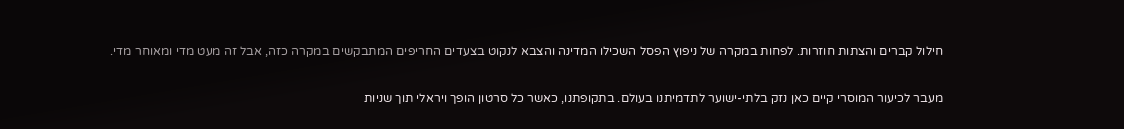חילול קברים והצתות חוזרות. לפחות במקרה של ניפוץ הפסל השכילו המדינה והצבא לנקוט בצעדים החריפים המתבקשים במקרה כזה, אבל זה מעט מדי ומאוחר מדי.

מעבר לכיעור המוסרי קיים כאן נזק בלתי-ישוער לתדמיתנו בעולם. בתקופתנו, כאשר כל סרטון הופך ויראלי תוך שניות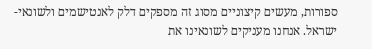ספורות, מעשים קיצוניים מסוג זה מספקים דלק לאנטישמים ולשונאי-ישראל. אנחנו מעניקים לשונאינו את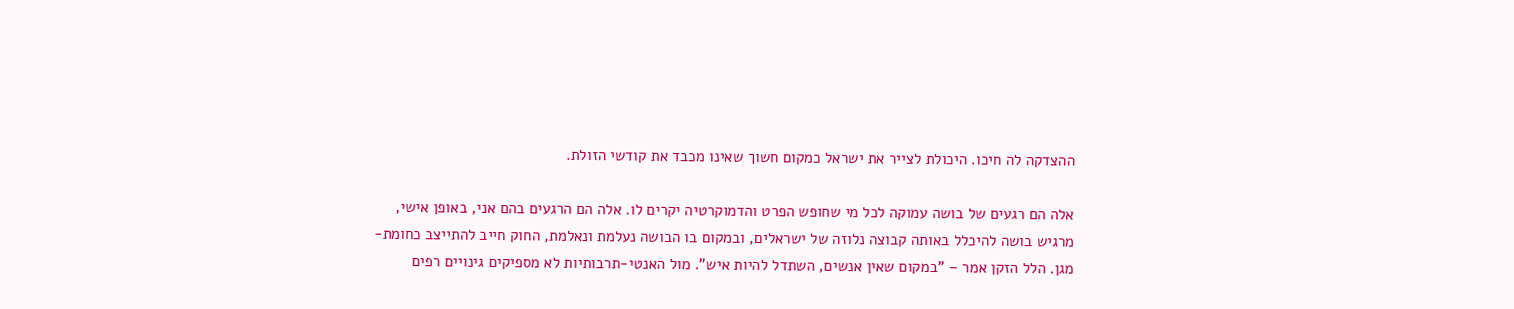ההצדקה לה חיכו. היכולת לצייר את ישראל כמקום חשוך שאינו מכבד את קודשי הזולת.

אלה הם רגעים של בושה עמוקה לכל מי שחופש הפרט והדמוקרטיה יקרים לו. אלה הם הרגעים בהם אני, באופן אישי, מרגיש בושה להיכלל באותה קבוצה נלוזה של ישראלים, ובמקום בו הבושה נעלמת ונאלמת, החוק חייב להתייצב כחומת-מגן. הלל הזקן אמר – "במקום שאין אנשים, השתדל להיות איש". מול האנטי-תרבותיות לא מספיקים גינויים רפים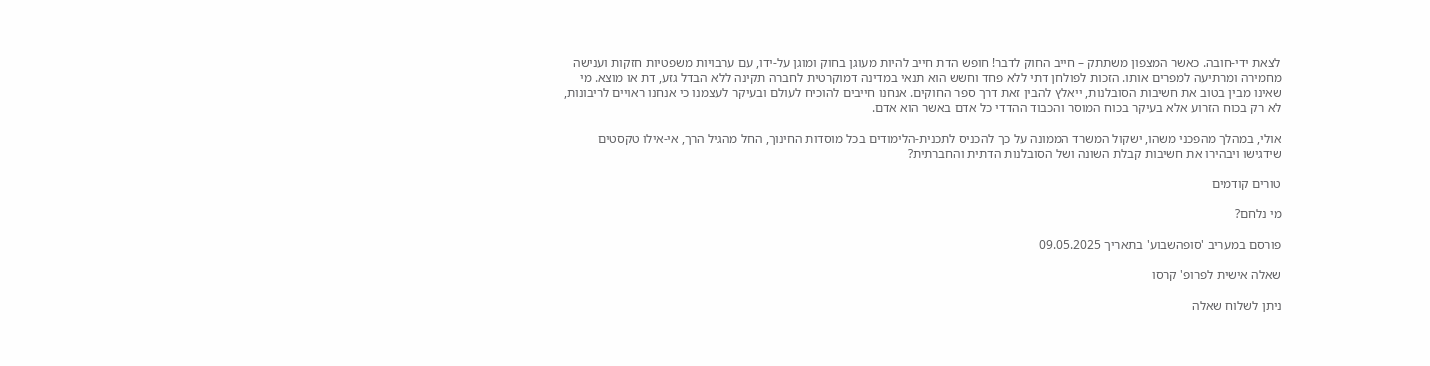לצאת ידי-חובה. כאשר המצפון משתתק – חייב החוק לדבר! חופש הדת חייב להיות מעוגן בחוק ומוגן על-ידו, עם ערבויות משפטיות חזקות וענישה מחמירה ומרתיעה למפרים אותו. הזכות לפולחן דתי ללא פחד וחשש הוא תנאי במדינה דמוקרטית לחברה תקינה ללא הבדל גזע, דת או מוצא. מי שאינו מבין בטוב את חשיבות הסובלנות, ייאלץ להבין זאת דרך ספר החוקים. אנחנו חייבים להוכיח לעולם ובעיקר לעצמנו כי אנחנו ראויים לריבונות, לא רק בכוח הזרוע אלא בעיקר בכוח המוסר והכבוד ההדדי כל אדם באשר הוא אדם.

אולי, במהלך מהפכני משהו, ישקול המשרד הממונה על כך להכניס לתכנית-הלימודים בכל מוסדות החינוך, החל מהגיל הרך, אי-אילו טקסטים שידגישו ויבהירו את חשיבות קבלת השונה ושל הסובלנות הדתית והחברתית?

טורים קודמים

מי נלחם?

פורסם במעריב 'סופהשבוע' בתאריך 09.05.2025

שאלה אישית לפרופ' קרסו

ניתן לשלוח שאלה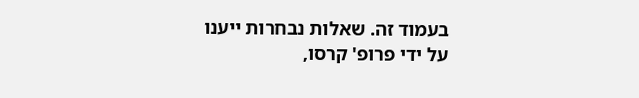בעמוד זה. שאלות נבחרות ייענו על ידי פרופ' קרסו,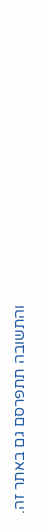והתשובה תתפרסם גם באתר זה.